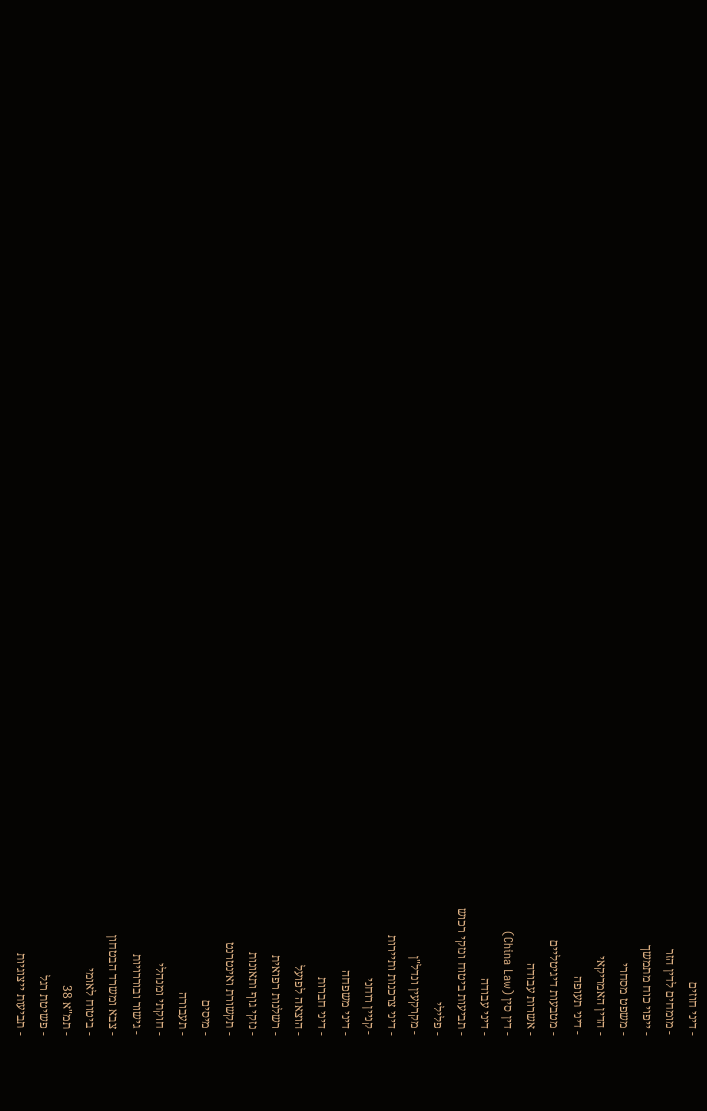- דיני חוזים
- מומחים לדין הזר
- ייפוי כוח מתמשך
- משפט מסחרי
- הדין האמריקאי
- דיני תעופה
- מטבעות דיגיטליים
- אשרות עבודה
- דין סין (China Law)
- דיני עבודה
- תביעות ביטוח ונזקי רכוש
- פלילי
- מקרקעין ונדל"ן
- דיני צרכנות ותיירות
- קניין רוחני
- דיני משפחה
- דיני חברות
- הוצאה לפועל
- רשלנות רפואית
- נזקי גוף ותאונות
- תקשורת ואינטרנט
- מיסים
- תעבורה
- חוקתי ומנהלי
- גישור ובוררויות
- צבא ומשרד הבטחון
- ביטוח לאומי
- תמ"א 38
- פשיטת רגל
- תביעות ייצוגיות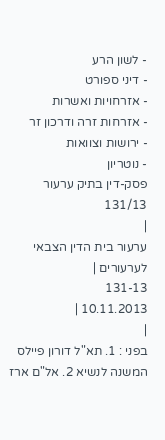- לשון הרע
- דיני ספורט
- אזרחויות ואשרות
- אזרחות זרה ודרכון זר
- ירושות וצוואות
- נוטריון
פסק-דין בתיק ערעור 131/13
|
ערעור בית הדין הצבאי לערעורים |
131-13
10.11.2013 |
|
בפני : 1. תא"ל דורון פיילס המשנה לנשיא 2. אל"ם ארז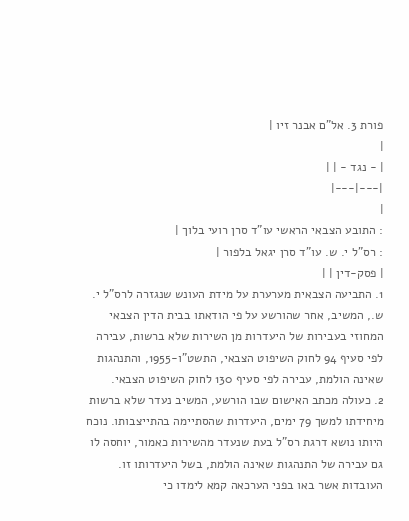פורת 3. אל"ם אבנר זיו |
|
| - נגד - | |
|---|---|
|
: התובע הצבאי הראשי עו"ד סרן רועי בלוך |
: רס"ל י. ש. עו"ד סרן יגאל בלפור |
| פסק-דין | |
1. התביעה הצבאית מערערת על מידת העונש שנגזרה לרס"ל י. ש., המשיב, אחר שהורשע על פי הודאתו בבית הדין הצבאי המחוזי בעבירות של היעדרות מן השירות שלא ברשות, עבירה לפי סעיף 94 לחוק השיפוט הצבאי, התשט"ו-1955, והתנהגות שאינה הולמת, עבירה לפי סעיף 130 לחוק השיפוט הצבאי.
2. כעולה מכתב האישום שבו הורשע, המשיב נעדר שלא ברשות מיחידתו למשך 79 ימים, היעדרות שהסתיימה בהתייצבותו. נוכח היותו נושא דרגת רס"ל בעת שנעדר מהשירות כאמור, יוחסה לו גם עבירה של התנהגות שאינה הולמת, בשל היעדרותו זו.
העובדות אשר באו בפני הערכאה קמא לימדו כי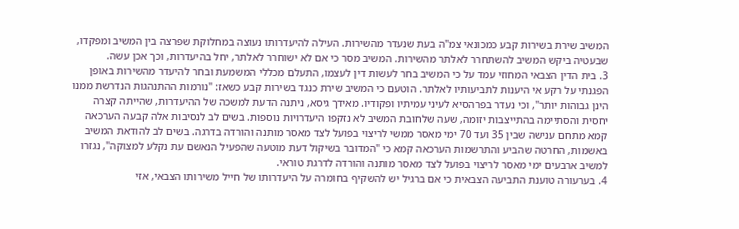המשיב שירת בשירות קבע כמכונאי צמ"ה בעת שנעדר מהשירות. העילה להיעדרותו נעוצה במחלוקת שפרצה בין המשיב ומפקדו, שבעטיה ביקש המשיב להשתחרר לאלתר מהשירות. המשיב מסר כי אם לא ישוחרר לאלתר, יחל בהיעדרות, וכך אכן עשה.
3. בית הדין הצבאי המחוזי עמד על כי המשיב בחר לעשות דין לעצמו, התעלם מכללי המשמעת ובחר להיעדר מהשירות באופן הפגנתי על רקע אי היענות לתביעותיו לאלתר. הוטעם כי המשיב שירת כנגד בשירות קבע כשאז: "נורמות ההתנהגות הנדרשת ממנו הינן גבוהות יותר", וכי נעדר בפרהסיא לעיני עמיתיו ופקודיו. מאידך גיסא, ניתנה הדעת למשכה של ההיעדרות, שהייתה קצרה יחסית והסתיימה בהתייצבות יזומה, שעה שלחובת המשיב לא נזקפו היעדרויות נוספות. בשים לב לנסיבות אלה קבעה הערכאה קמא מתחם ענישה שבין 35 ועד 70 ימי מאסר ממשי לריצוי בפועל לצד מאסר מותנה והורדה בדרגה. בשים לב להודאת המשיב באשמות, החרטה שהביע והתרשמות הערכאה קמא כי "המדובר בשיקול דעת מוטעה שהפעיל הנאשם עת נקלע למצוקה", נגזרו למשיב ארבעים ימי מאסר לריצוי בפועל לצד מאסר מותנה והורדה לדרגת טוראי.
4. בערעורה טוענת התביעה הצבאית כי אם ברגיל יש להשקיף בחומרה על היעדרותו של חייל משירותו הצבאי, אזי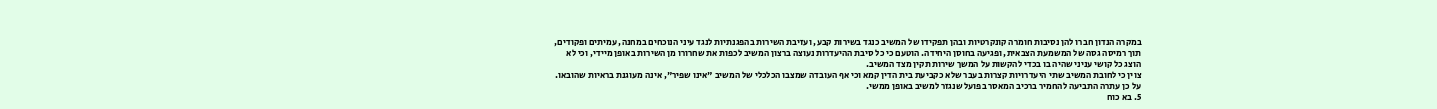במקרה הנדון חברו להן נסיבות חומרה קונקרטיות ובהן תפקידו של המשיב כנגד בשירות קבע, ועזיבת השירות בהפגנתיות לנגד עיני הנוכחים במחנה, עמיתים ופקודים, תוך רמיסה גסה של המשמעת הצבאית, ופגיעה בחוסן היחידה. הוטעם כי כל סיבת ההיעדרות נעוצה ברצון המשיב לכפות את שחרורו מן השירות באופן מיידי, וכי לא הוצג כל קושי עניני שהיה בו בכדי להקשות על המשך שירות תקין מצד המשיב.
צוין כי לחובת המשיב שתי היעדרויות קצרות בעבר שלא כקביעת בית הדין קמא וכי אף העובדה שמצבו הכלכלי של המשיב "אינו שפיר", אינה מעוגנת בראיות שהובאו. על כן עתרה התביעה להחמיר ברכיב המאסר בפועל שנגזר למשיב באופן ממשי.
5. בא כוח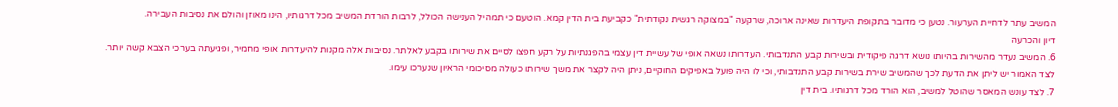המשיב עתר לדחיית הערעור. נטען כי מדובר בתקופת היעדרות שאינה ארוכה, שרקעה "במצוקה רגשית נקודתית" כקביעת בית הדין קמא. הוטעם כי תמהיל הענישה הכולל, לרבות הורדת המשיב מכל דרגותיו, הינו מאוזן והולם את נסיבות העבירה.
דיון והכרעה
6. המשיב נעדר מהשירות בהיותו נושא דרגה פיקודית ובשירות קבע התנדבותי. העדרותו נשאה אופי של עשיית דין עצמי בהפגנתיות על רקע חפצו לסיים את שירותו בקבע לאלתר. נסיבות אלה מקנות להיעדרות אופי מחמיר, ופגיעתה בערכי הצבא קשה יותר. לצד האמור יש ליתן את הדעת לכך שהמשיב שירת בשירות קבע התנדבותי, וכי לו היה פועל באפיקים החוקיים, ניתן היה לקצר את משך שירותו כעולה מסיכומי הראיון שנערכו עימו.
7. לצד עונש המאסר שהוטל למשיב, הוא הורד מכל דרגותיו. בית דין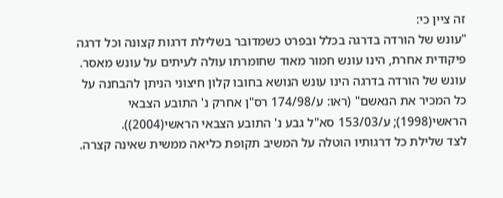זה ציין כי:
"עונש של הורדה בדרגה בכלל ובפרט כשמדובר בשלילת דרגות קצונה וכל דרגה פיקודית אחרת, הינו עונש חמור מאוד שחומרתו עולה לעיתים על עונש מאסר. עונש של הורדה בדרגה הינו עונש הנושא בחובו קלון חיצוני הניתן להבחנה על כל המכיר את הנאשם" (ראו: ע/174/98 רס"ן אחרק נ' התובע הצבאי הראשי(1998); ע/153/03 סא"ל גבע נ' התובע הצבאי הראשי(2004)).
לצד שלילת כל דרגותיו הוטלה על המשיב תקופת כליאה ממשית שאינה קצרה.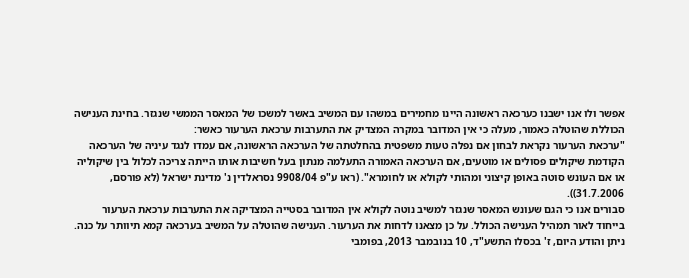אפשר ולו אנו ישבנו כערכאה ראשונה היינו מחמירים במשהו עם המשיב באשר למשכו של המאסר הממשי שנגזר. בחינת הענישה הכוללת שהוטלה כאמור, מעלה כי אין המדובר במקרה המצדיק את התערבות ערכאת הערעור כאשר:
"ערכאת הערעור נקראת לבחון אם נפלה טעות משפטית בהחלטתה של הערכאה הראשונה, אם עמדו לנגד עיניה של הערכאה הקודמת שיקולים פסולים או מוטעים, אם הערכאה האמורה התעלמה מנתון בעל חשיבות אותו הייתה צריכה לכלול בין שיקוליה או אם העונש סוטה באופן קיצוני ומהותי לקולא או לחומרא". (ראו ע"פ 9908/04 נסראלדין נ' מדינת ישראל (לא פורסם, 31.7.2006)).
סבורים אנו כי הגם שעונש המאסר שנגזר למשיב נוטה לקולא אין המדובר בסטייה המצדיקה את התערבות ערכאת הערעור בייחוד לאור תמהיל הענישה הכולל. על כן מצאנו לדחות את הערעור. הענישה שהוטלה על המשיב בערכאה קמא תיוותר על כנה.
ניתן והודע היום, ז' בכסלו התשע"ד, 10 בנובמבר 2013, בפומבי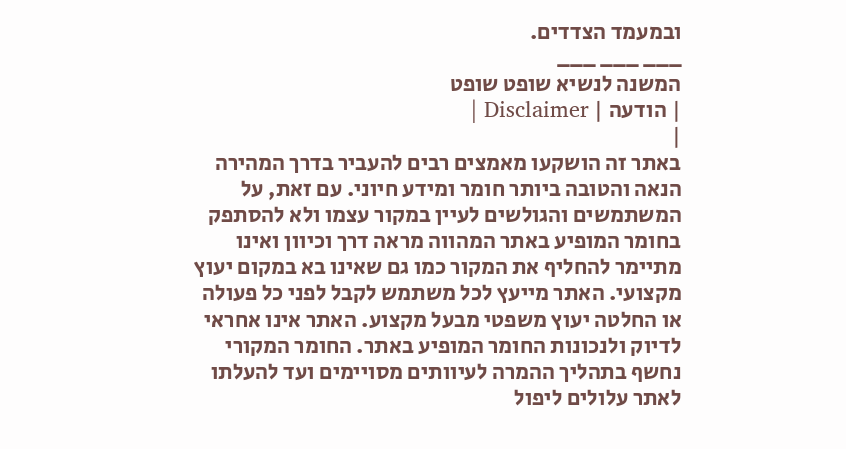ובמעמד הצדדים.
___ ___ ___
המשנה לנשיא שופט שופט
| הודעה | Disclaimer |
|
באתר זה הושקעו מאמצים רבים להעביר בדרך המהירה הנאה והטובה ביותר חומר ומידע חיוני. עם זאת, על המשתמשים והגולשים לעיין במקור עצמו ולא להסתפק בחומר המופיע באתר המהווה מראה דרך וכיוון ואינו מתיימר להחליף את המקור כמו גם שאינו בא במקום יעוץ מקצועי. האתר מייעץ לכל משתמש לקבל לפני כל פעולה או החלטה יעוץ משפטי מבעל מקצוע. האתר אינו אחראי לדיוק ולנכונות החומר המופיע באתר. החומר המקורי נחשף בתהליך ההמרה לעיוותים מסויימים ועד להעלתו לאתר עלולים ליפול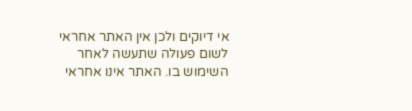אי דיוקים ולכן אין האתר אחראי לשום פעולה שתעשה לאחר השימוש בו. האתר אינו אחראי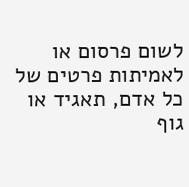לשום פרסום או לאמיתות פרטים של כל אדם, תאגיד או גוף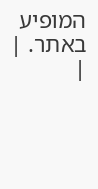המופיע באתר. |
|